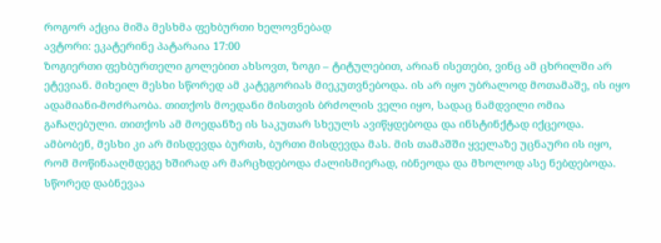როგორ აქცია მიშა მესხმა ფეხბურთი ხელოვნებად
ავტორი: ეკატერინე პატარაია 17:00
ზოგიერთი ფეხბურთელი გოლებით ახსოვთ, ზოგი – ტიტულებით, არიან ისეთები, ვინც ამ ცხრილში არ ეტევიან. მიხეილ მესხი სწორედ ამ კატეგორიას მიეკუთვნებოდა. ის არ იყო უბრალოდ მოთამაშე, ის იყო ადამიანი-მოძრაობა. თითქოს მოედანი მისთვის ბრძოლის ველი იყო, სადაც ნამდვილი ომია გაჩაღებული. თითქოს ამ მოედანზე ის საკუთარ სხეულს ავიწყდებოდა და ინსტინქტად იქცეოდა. ამბობენ, მესხი კი არ მისდევდა ბურთს, ბურთი მისდევდა მას. მის თამაშში ყველაზე უცნაური ის იყო, რომ მოწინააღმდეგე ხშირად არ მარცხდებოდა ძალისმიერად, იბნეოდა და მხოლოდ ასე ნებდებოდა. სწორედ დაბნევაა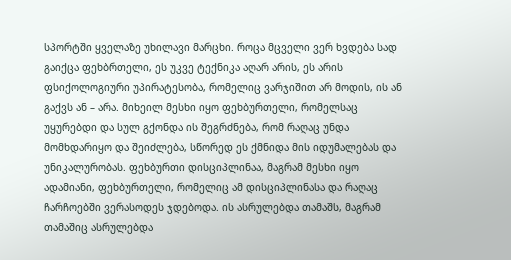სპორტში ყველაზე უხილავი მარცხი. როცა მცველი ვერ ხვდება სად გაიქცა ფეხბრთელი, ეს უკვე ტექნიკა აღარ არის, ეს არის ფსიქოლოგიური უპირატესობა, რომელიც ვარჯიშით არ მოდის, ის ან გაქვს ან – არა. მიხეილ მესხი იყო ფეხბურთელი, რომელსაც უყურებდი და სულ გქონდა ის შეგრძნება, რომ რაღაც უნდა მომხდარიყო და შეიძლება, სწორედ ეს ქმნიდა მის იდუმალებას და უნიკალურობას. ფეხბურთი დისციპლინაა, მაგრამ მესხი იყო ადამიანი, ფეხბურთელი, რომელიც ამ დისციპლინასა და რაღაც ჩარჩოებში ვერასოდეს ჯდებოდა. ის ასრულებდა თამაშს, მაგრამ თამაშიც ასრულებდა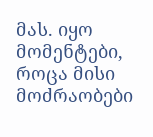მას. იყო მომენტები, როცა მისი მოძრაობები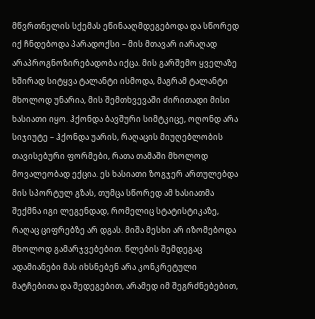მწვრთნელის სქემას ეწინააღმდეგებოდა და სწორედ იქ ჩნდებოდა პარადოქსი – მის მთავარ იარაღად არაპროგნოზირებადობა იქცა. მის გარშემო ყველაზე ხშირად სიტყვა ტალანტი ისმოდა, მაგრამ ტალანტი მხოლოდ უნარია, მის შემთხვევაში ძირითადი მისი ხასიათი იყო. ჰქონდა ბავშური სიმტკიცე, ოღონდ არა სიჯიუტე – ჰქონდა უარის, რაღაცის მიუღებლობის თავისებური ფორმები, რათა თამაში მხოლოდ მოვალეობად ექცია. ეს ხასიათი ზოგჯერ ართულებდა მის სპორტულ გზას, თუმცა სწორედ ამ ხასიათმა შექმნა იგი ლეგენდად, რომელიც სტატისტიკაზე, რაღაც ციფრებზე არ დგას. მიშა მესხი არ იზომებოდა მხოლოდ გამარჯვებებით. წლების შემდეგაც ადამიანები მას იხსნებენ არა კონკრეტული მატჩებითა და შედეგებით, არამედ იმ შეგრძნებებით,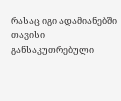რასაც იგი ადამიანებში თავისი განსაკუთრებული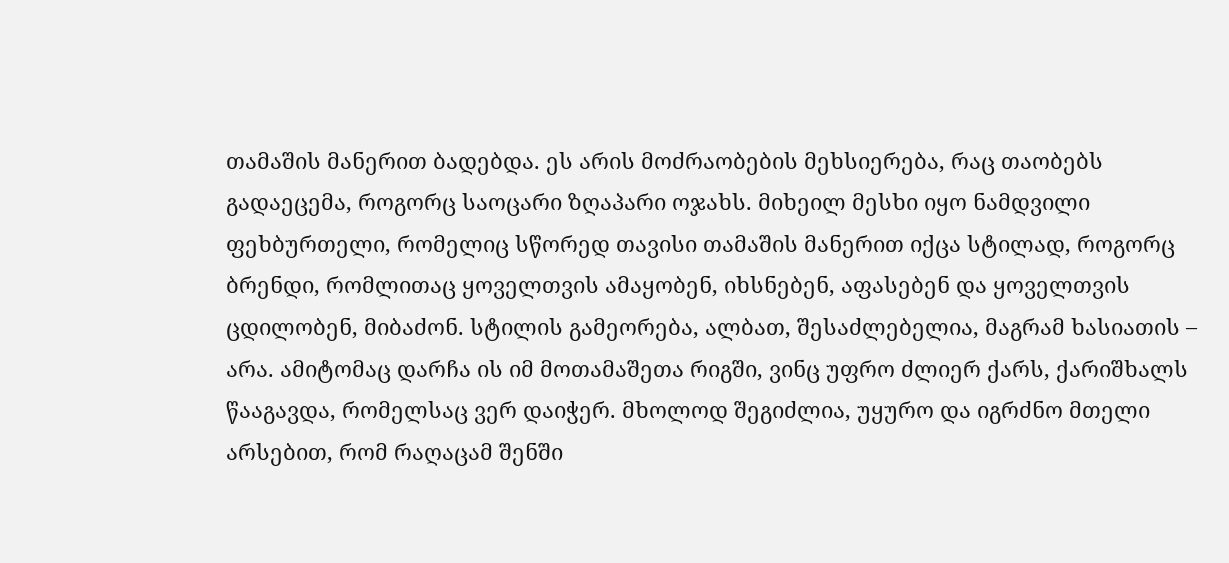თამაშის მანერით ბადებდა. ეს არის მოძრაობების მეხსიერება, რაც თაობებს გადაეცემა, როგორც საოცარი ზღაპარი ოჯახს. მიხეილ მესხი იყო ნამდვილი ფეხბურთელი, რომელიც სწორედ თავისი თამაშის მანერით იქცა სტილად, როგორც ბრენდი, რომლითაც ყოველთვის ამაყობენ, იხსნებენ, აფასებენ და ყოველთვის ცდილობენ, მიბაძონ. სტილის გამეორება, ალბათ, შესაძლებელია, მაგრამ ხასიათის – არა. ამიტომაც დარჩა ის იმ მოთამაშეთა რიგში, ვინც უფრო ძლიერ ქარს, ქარიშხალს წააგავდა, რომელსაც ვერ დაიჭერ. მხოლოდ შეგიძლია, უყურო და იგრძნო მთელი არსებით, რომ რაღაცამ შენში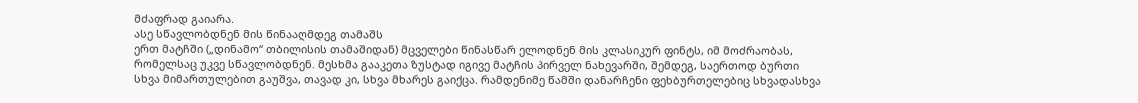მძაფრად გაიარა.
ასე სწავლობდნენ მის წინააღმდეგ თამაშს
ერთ მატჩში („დინამო“ თბილისის თამაშიდან) მცველები წინასწარ ელოდნენ მის კლასიკურ ფინტს, იმ მოძრაობას, რომელსაც უკვე სწავლობდნენ. მესხმა გააკეთა ზუსტად იგივე მატჩის პირველ ნახევარში, შემდეგ, საერთოდ ბურთი სხვა მიმართულებით გაუშვა, თავად კი, სხვა მხარეს გაიქცა. რამდენიმე წამში დანარჩენი ფეხბურთელებიც სხვადასხვა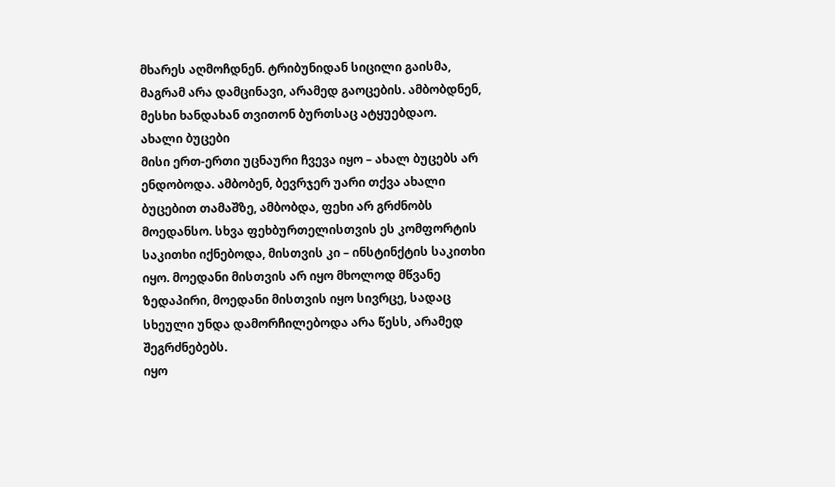მხარეს აღმოჩდნენ. ტრიბუნიდან სიცილი გაისმა, მაგრამ არა დამცინავი, არამედ გაოცების. ამბობდნენ, მესხი ხანდახან თვითონ ბურთსაც ატყუებდაო.
ახალი ბუცები
მისი ერთ-ერთი უცნაური ჩვევა იყო – ახალ ბუცებს არ ენდობოდა. ამბობენ, ბევრჯერ უარი თქვა ახალი ბუცებით თამაშზე, ამბობდა, ფეხი არ გრძნობს მოედანსო. სხვა ფეხბურთელისთვის ეს კომფორტის საკითხი იქნებოდა, მისთვის კი – ინსტინქტის საკითხი იყო. მოედანი მისთვის არ იყო მხოლოდ მწვანე ზედაპირი, მოედანი მისთვის იყო სივრცე, სადაც სხეული უნდა დამორჩილებოდა არა წესს, არამედ შეგრძნებებს.
იყო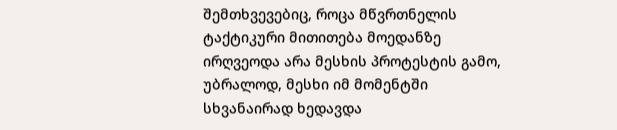შემთხვევებიც, როცა მწვრთნელის ტაქტიკური მითითება მოედანზე ირღვეოდა არა მესხის პროტესტის გამო, უბრალოდ, მესხი იმ მომენტში სხვანაირად ხედავდა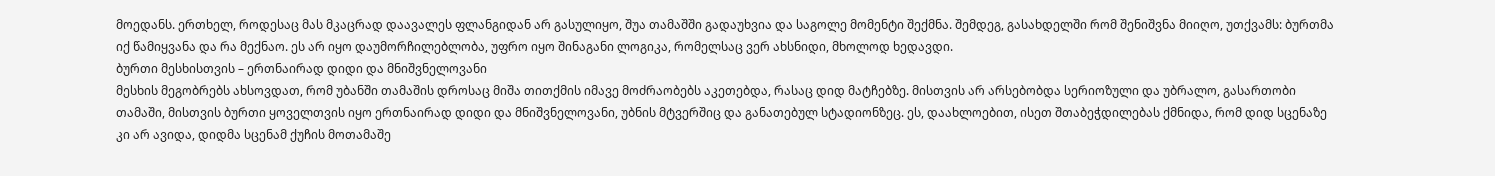მოედანს. ერთხელ, როდესაც მას მკაცრად დაავალეს ფლანგიდან არ გასულიყო, შუა თამაშში გადაუხვია და საგოლე მომენტი შექმნა. შემდეგ, გასახდელში რომ შენიშვნა მიიღო, უთქვამს: ბურთმა იქ წამიყვანა და რა მექნაო. ეს არ იყო დაუმორჩილებლობა, უფრო იყო შინაგანი ლოგიკა, რომელსაც ვერ ახსნიდი, მხოლოდ ხედავდი.
ბურთი მესხისთვის – ერთნაირად დიდი და მნიშვნელოვანი
მესხის მეგობრებს ახსოვდათ, რომ უბანში თამაშის დროსაც მიშა თითქმის იმავე მოძრაობებს აკეთებდა, რასაც დიდ მატჩებზე. მისთვის არ არსებობდა სერიოზული და უბრალო, გასართობი თამაში, მისთვის ბურთი ყოველთვის იყო ერთნაირად დიდი და მნიშვნელოვანი, უბნის მტვერშიც და განათებულ სტადიონზეც. ეს, დაახლოებით, ისეთ შთაბეჭდილებას ქმნიდა, რომ დიდ სცენაზე კი არ ავიდა, დიდმა სცენამ ქუჩის მოთამაშე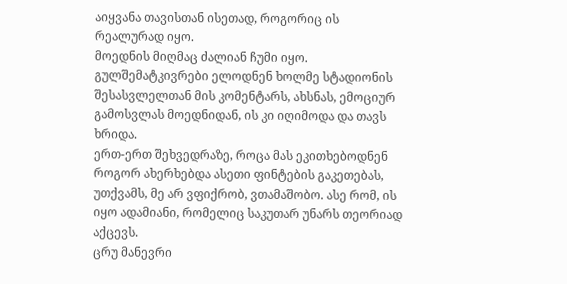აიყვანა თავისთან ისეთად, როგორიც ის რეალურად იყო.
მოედნის მიღმაც ძალიან ჩუმი იყო. გულშემატკივრები ელოდნენ ხოლმე სტადიონის შესასვლელთან მის კომენტარს, ახსნას, ემოციურ გამოსვლას მოედნიდან, ის კი იღიმოდა და თავს ხრიდა.
ერთ-ერთ შეხვედრაზე, როცა მას ეკითხებოდნენ როგორ ახერხებდა ასეთი ფინტების გაკეთებას, უთქვამს, მე არ ვფიქრობ, ვთამაშობო. ასე რომ, ის იყო ადამიანი, რომელიც საკუთარ უნარს თეორიად აქცევს.
ცრუ მანევრი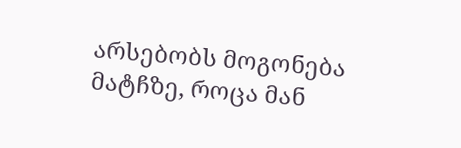არსებობს მოგონება მატჩზე, როცა მან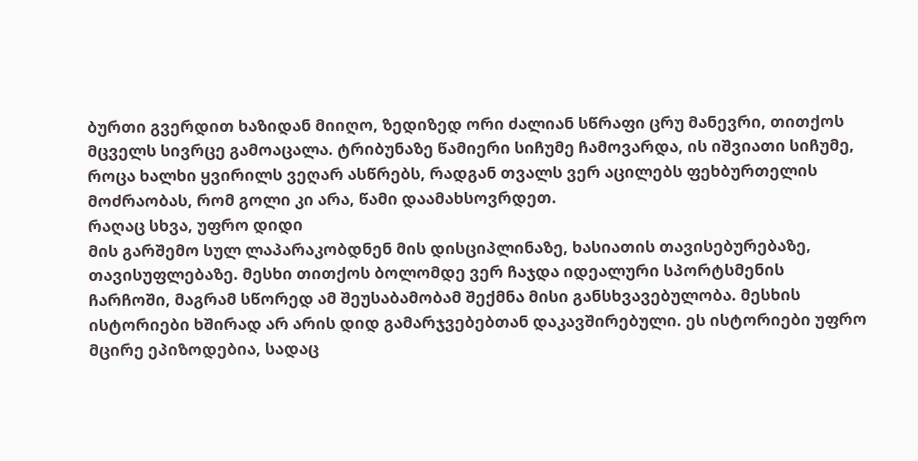ბურთი გვერდით ხაზიდან მიიღო, ზედიზედ ორი ძალიან სწრაფი ცრუ მანევრი, თითქოს მცველს სივრცე გამოაცალა. ტრიბუნაზე წამიერი სიჩუმე ჩამოვარდა, ის იშვიათი სიჩუმე, როცა ხალხი ყვირილს ვეღარ ასწრებს, რადგან თვალს ვერ აცილებს ფეხბურთელის მოძრაობას, რომ გოლი კი არა, წამი დაამახსოვრდეთ.
რაღაც სხვა, უფრო დიდი
მის გარშემო სულ ლაპარაკობდნენ მის დისციპლინაზე, ხასიათის თავისებურებაზე, თავისუფლებაზე. მესხი თითქოს ბოლომდე ვერ ჩაჯდა იდეალური სპორტსმენის ჩარჩოში, მაგრამ სწორედ ამ შეუსაბამობამ შექმნა მისი განსხვავებულობა. მესხის ისტორიები ხშირად არ არის დიდ გამარჯვებებთან დაკავშირებული. ეს ისტორიები უფრო მცირე ეპიზოდებია, სადაც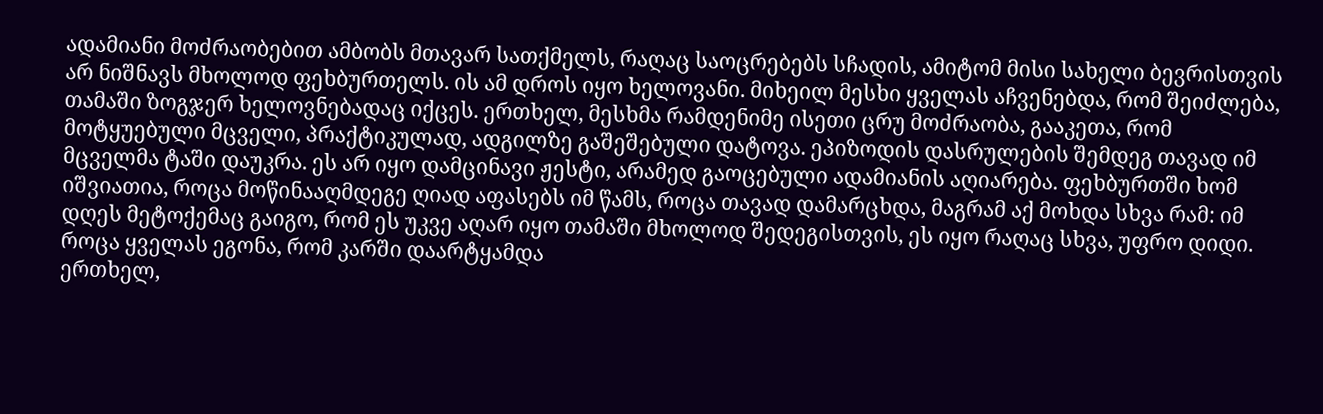ადამიანი მოძრაობებით ამბობს მთავარ სათქმელს, რაღაც საოცრებებს სჩადის, ამიტომ მისი სახელი ბევრისთვის არ ნიშნავს მხოლოდ ფეხბურთელს. ის ამ დროს იყო ხელოვანი. მიხეილ მესხი ყველას აჩვენებდა, რომ შეიძლება, თამაში ზოგჯერ ხელოვნებადაც იქცეს. ერთხელ, მესხმა რამდენიმე ისეთი ცრუ მოძრაობა, გააკეთა, რომ მოტყუებული მცველი, პრაქტიკულად, ადგილზე გაშეშებული დატოვა. ეპიზოდის დასრულების შემდეგ თავად იმ მცველმა ტაში დაუკრა. ეს არ იყო დამცინავი ჟესტი, არამედ გაოცებული ადამიანის აღიარება. ფეხბურთში ხომ იშვიათია, როცა მოწინააღმდეგე ღიად აფასებს იმ წამს, როცა თავად დამარცხდა, მაგრამ აქ მოხდა სხვა რამ: იმ დღეს მეტოქემაც გაიგო, რომ ეს უკვე აღარ იყო თამაში მხოლოდ შედეგისთვის, ეს იყო რაღაც სხვა, უფრო დიდი.
როცა ყველას ეგონა, რომ კარში დაარტყამდა
ერთხელ,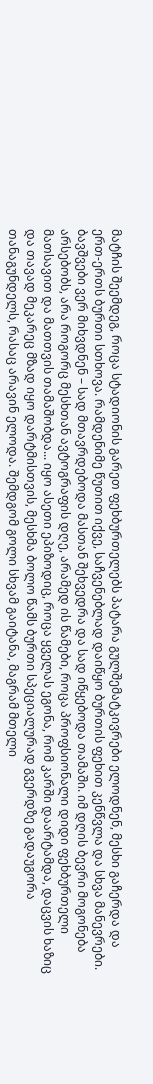მატჩის შეემდეგ, როცა სტადიონის გარეთ ფეხბურთელებს პატარა გულშემატკივრები ელოდნენ, მესხი გაჩერდა და ერთ-ერთს ბურთი სთხოვა. რამდენიმე წუთით იქვე, საჩვენებლად დაიწყო ბურთის ფეხით კენწვლა და სხვა მანევრები. ბავშვები ვერ მიხვდნენ – სად მთავრდებოდა მასთან შეხვედრა და სად იწყებოდა თამაში. იმ დღის ბევრი მოგონება არსებობს, არა როგორც მესხთან ავტოგრაფის დღე, არამედ ის წამები, როცა პროფსიონალი დიდი ფეხბურთელი მათსავით და მათთვის თამაშობდა... იყო ასეთი ეპიზოდიც, როცა ყველას ეგონა, რომ კარში დაარტამდა, დაცვის ხაზიც და თავად მეკარეც მზად იყო დარტმისთვის, მესხმა ბოლო წამს ბურთი სპეციალურად გვერდზე გადაუგორა თანაგუნდელს, რასაც არავინ ელოდა. შემდგომ გოლი სხვამ გაიტანა, მაგრამ მთელი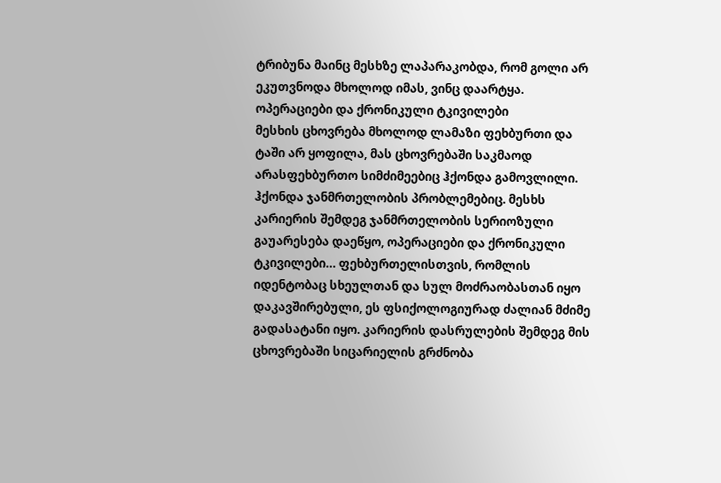ტრიბუნა მაინც მესხზე ლაპარაკობდა, რომ გოლი არ ეკუთვნოდა მხოლოდ იმას, ვინც დაარტყა.
ოპერაციები და ქრონიკული ტკივილები
მესხის ცხოვრება მხოლოდ ლამაზი ფეხბურთი და ტაში არ ყოფილა, მას ცხოვრებაში საკმაოდ არასფეხბურთო სიმძიმეებიც ჰქონდა გამოვლილი. ჰქონდა ჯანმრთელობის პრობლემებიც. მესხს კარიერის შემდეგ ჯანმრთელობის სერიოზული გაუარესება დაეწყო, ოპერაციები და ქრონიკული ტკივილები… ფეხბურთელისთვის, რომლის იდენტობაც სხეულთან და სულ მოძრაობასთან იყო დაკავშირებული, ეს ფსიქოლოგიურად ძალიან მძიმე გადასატანი იყო. კარიერის დასრულების შემდეგ მის ცხოვრებაში სიცარიელის გრძნობა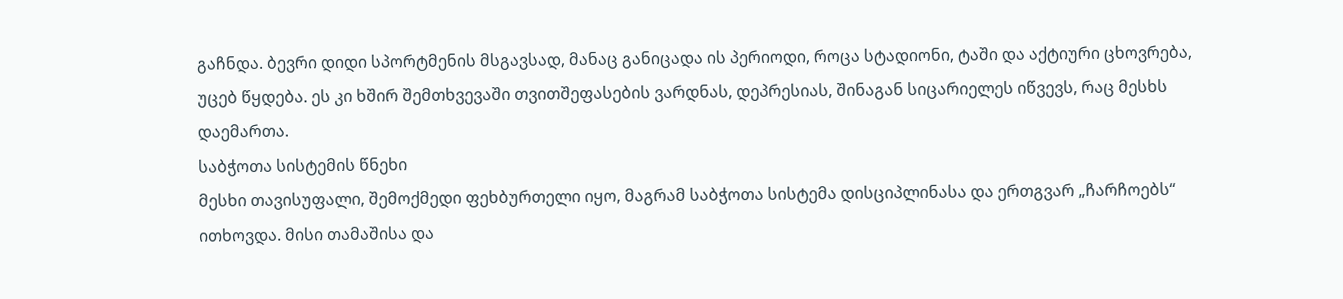გაჩნდა. ბევრი დიდი სპორტმენის მსგავსად, მანაც განიცადა ის პერიოდი, როცა სტადიონი, ტაში და აქტიური ცხოვრება, უცებ წყდება. ეს კი ხშირ შემთხვევაში თვითშეფასების ვარდნას, დეპრესიას, შინაგან სიცარიელეს იწვევს, რაც მესხს დაემართა.
საბჭოთა სისტემის წნეხი
მესხი თავისუფალი, შემოქმედი ფეხბურთელი იყო, მაგრამ საბჭოთა სისტემა დისციპლინასა და ერთგვარ „ჩარჩოებს“ ითხოვდა. მისი თამაშისა და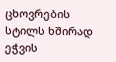ცხოვრების სტილს ხშირად ეჭვის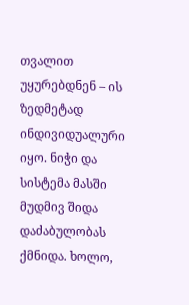თვალით უყურებდნენ – ის ზედმეტად ინდივიდუალური იყო. ნიჭი და სისტემა მასში მუდმივ შიდა დაძაბულობას ქმნიდა. ხოლო,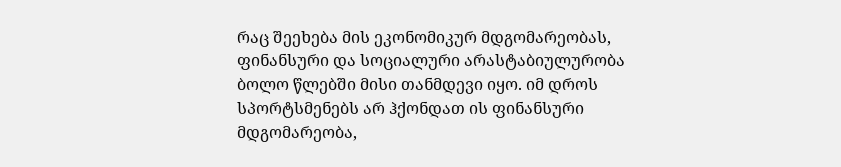რაც შეეხება მის ეკონომიკურ მდგომარეობას, ფინანსური და სოციალური არასტაბიულურობა ბოლო წლებში მისი თანმდევი იყო. იმ დროს სპორტსმენებს არ ჰქონდათ ის ფინანსური მდგომარეობა,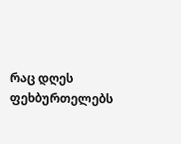რაც დღეს ფეხბურთელებს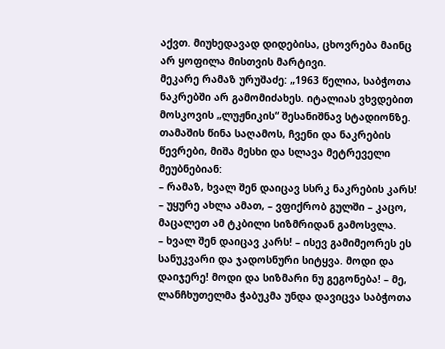აქვთ. მიუხედავად დიდებისა, ცხოვრება მაინც არ ყოფილა მისთვის მარტივი.
მეკარე რამაზ ურუშაძე: „1963 წელია, საბჭოთა ნაკრებში არ გამომიძახეს. იტალიას ვხვდებით მოსკოვის „ლუჟნიკის“ შესანიშნავ სტადიონზე. თამაშის წინა საღამოს, ჩვენი და ნაკრების წევრები, მიშა მესხი და სლავა მეტრეველი მეუბნებიან:
– რამაზ, ხვალ შენ დაიცავ სსრკ ნაკრების კარს!
– უყურე ახლა ამათ, – ვფიქრობ გულში – კაცო, მაცალეთ ამ ტკბილი სიზმრიდან გამოსვლა.
– ხვალ შენ დაიცავ კარს! – ისევ გამიმეორეს ეს სანუკვარი და ჯადოსნური სიტყვა. მოდი და დაიჯერე! მოდი და სიზმარი ნუ გეგონება! – მე, ლანჩხუთელმა ჭაბუკმა უნდა დავიცვა საბჭოთა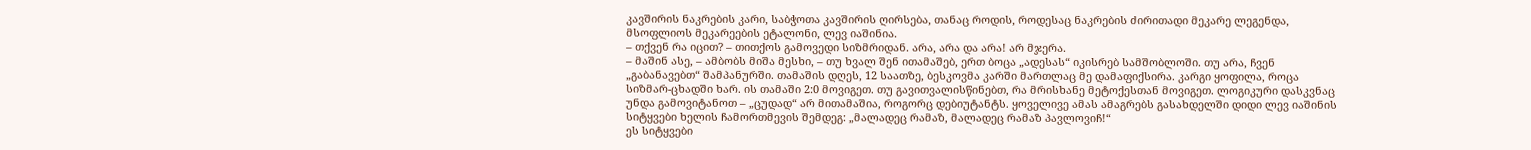კავშირის ნაკრების კარი, საბჭოთა კავშირის ღირსება, თანაც როდის, როდესაც ნაკრების ძირითადი მეკარე ლეგენდა, მსოფლიოს მეკარეების ეტალონი, ლევ იაშინია.
– თქვენ რა იცით? – თითქოს გამოვედი სიზმრიდან. არა, არა და არა! არ მჯერა.
– მაშინ ასე, – ამბობს მიშა მესხი, – თუ ხვალ შენ ითამაშებ, ერთ ბოცა „ადესას“ იკისრებ სამშობლოში. თუ არა, ჩვენ „გაბანავებთ“ შამპანურში. თამაშის დღეს, 12 საათზე, ბესკოვმა კარში მართლაც მე დამაფიქსირა. კარგი ყოფილა, როცა სიზმარ-ცხადში ხარ. ის თამაში 2:0 მოვიგეთ. თუ გავითვალისწინებთ, რა მრისხანე მეტოქესთან მოვიგეთ. ლოგიკური დასკვნაც უნდა გამოვიტანოთ – „ცუდად“ არ მითამაშია, როგორც დებიუტანტს. ყოველივე ამას ამაგრებს გასახდელში დიდი ლევ იაშინის სიტყვები ხელის ჩამორთმევის შემდეგ: „მალადეც რამაზ, მალადეც რამაზ პავლოვიჩ!“
ეს სიტყვები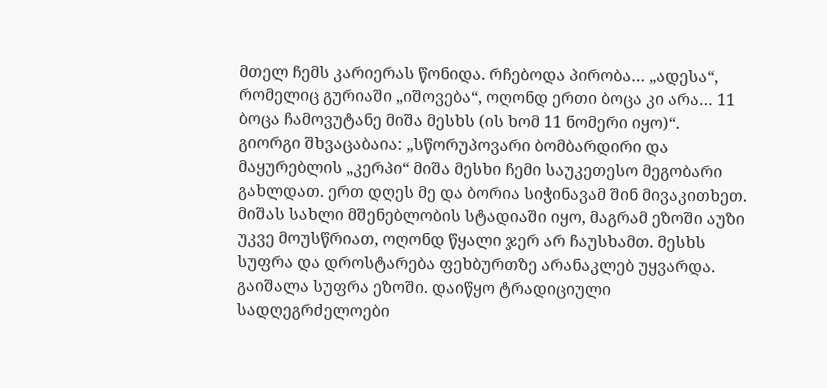მთელ ჩემს კარიერას წონიდა. რჩებოდა პირობა… „ადესა“, რომელიც გურიაში „იშოვება“, ოღონდ ერთი ბოცა კი არა… 11 ბოცა ჩამოვუტანე მიშა მესხს (ის ხომ 11 ნომერი იყო)“.
გიორგი შხვაცაბაია: „სწორუპოვარი ბომბარდირი და მაყურებლის „კერპი“ მიშა მესხი ჩემი საუკეთესო მეგობარი გახლდათ. ერთ დღეს მე და ბორია სიჭინავამ შინ მივაკითხეთ. მიშას სახლი მშენებლობის სტადიაში იყო, მაგრამ ეზოში აუზი უკვე მოუსწრიათ, ოღონდ წყალი ჯერ არ ჩაუსხამთ. მესხს სუფრა და დროსტარება ფეხბურთზე არანაკლებ უყვარდა. გაიშალა სუფრა ეზოში. დაიწყო ტრადიციული სადღეგრძელოები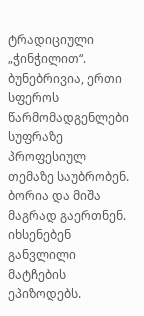ტრადიციული „ჭინჭილით“. ბუნებრივია, ერთი სფეროს წარმომადგენლები სუფრაზე პროფესიულ თემაზე საუბრობენ. ბორია და მიშა მაგრად გაერთნენ. იხსენებენ განვლილი მატჩების ეპიზოდებს.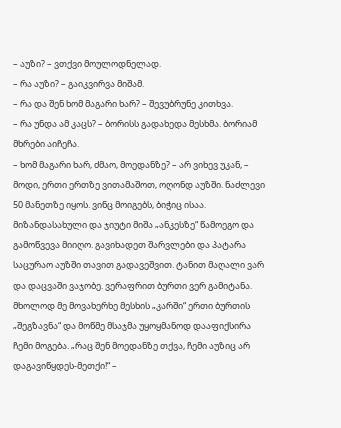– აუზი? – ვთქვი მოულოდნელად.
– რა აუზი? – გაიკვირვა მიშამ.
– რა და შენ ხომ მაგარი ხარ? – შევუბრუნე კითხვა.
– რა უნდა ამ კაცს? – ბორისს გადახედა მესხმა. ბორიამ მხრები აიჩეჩა.
– ხომ მაგარი ხარ, ძმაო, მოედანზე? – არ ვიხევ უკან, – მოდი, ერთი ერთზე ვითამაშოთ, ოღონდ აუზში. ნაძლევი 50 მანეთზე იყოს. ვინც მოიგებს, ბიჭიც ისაა. მიზანდასახული და ჯიუტი მიშა „ანკესზე“ წამოეგო და გამოწვევა მიიღო. გავიხადეთ შარვლები და პატარა საცურაო აუზში თავით გადავეშვით. ტანით მაღალი ვარ და დაცვაში ვაჯობე. ვერაფრით ბურთი ვერ გამიტანა. მხოლოდ მე მოვახერხე მესხის „კარში“ ერთი ბურთის „შეგზავნა“ და მოწმე მსაჯმა უყოყმანოდ დააფიქსირა ჩემი მოგება. „რაც შენ მოედანზე თქვა, ჩემი აუზიც არ დაგავიწყდეს-მეთქი!“ –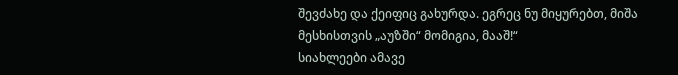შევძახე და ქეიფიც გახურდა. ეგრეც ნუ მიყურებთ, მიშა მესხისთვის „აუზში“ მომიგია, მააშ!“
სიახლეები ამავე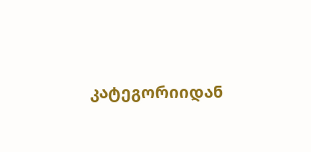კატეგორიიდან